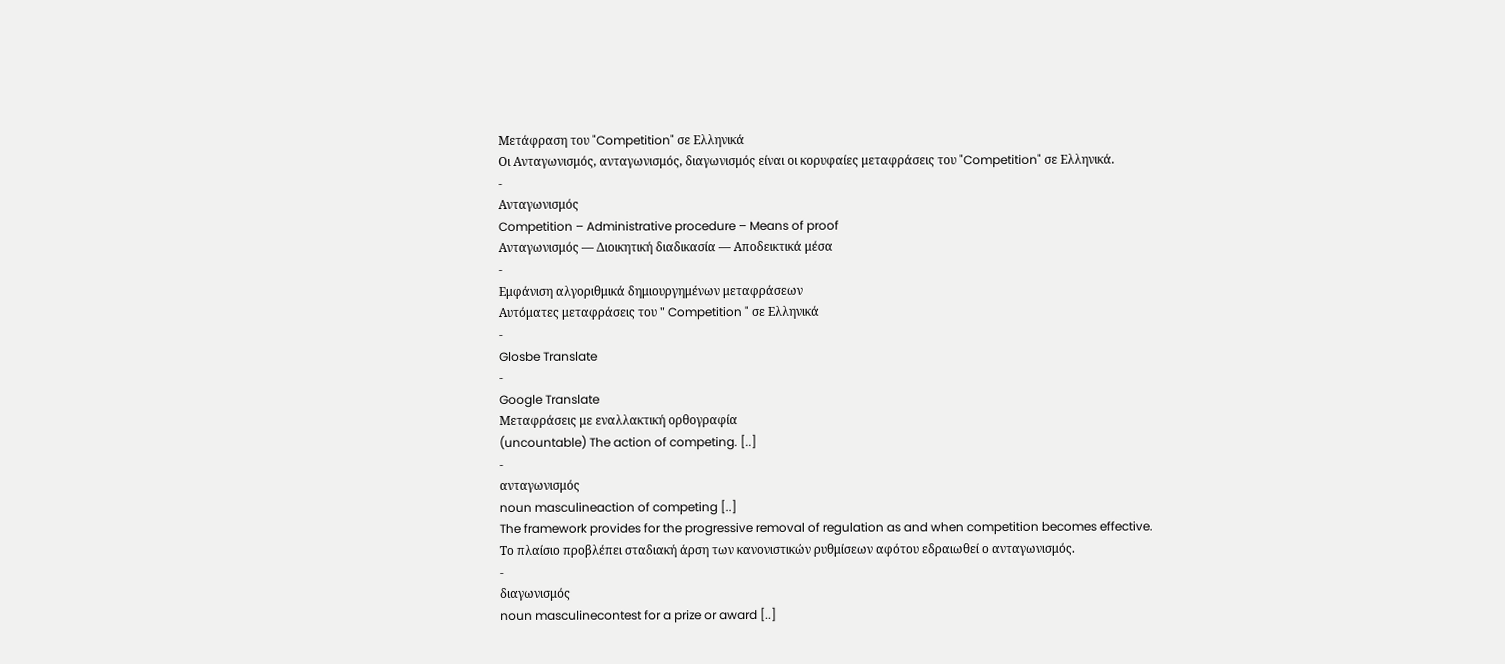Μετάφραση του "Competition" σε Ελληνικά
Οι Ανταγωνισμός, ανταγωνισμός, διαγωνισμός είναι οι κορυφαίες μεταφράσεις του "Competition" σε Ελληνικά.
-
Ανταγωνισμός
Competition – Administrative procedure – Means of proof
Ανταγωνισμός — Διοικητική διαδικασία — Αποδεικτικά μέσα
-
Εμφάνιση αλγοριθμικά δημιουργημένων μεταφράσεων
Αυτόματες μεταφράσεις του " Competition " σε Ελληνικά
-
Glosbe Translate
-
Google Translate
Μεταφράσεις με εναλλακτική ορθογραφία
(uncountable) The action of competing. [..]
-
ανταγωνισμός
noun masculineaction of competing [..]
The framework provides for the progressive removal of regulation as and when competition becomes effective.
Το πλαίσιο προβλέπει σταδιακή άρση των κανονιστικών ρυθμίσεων αφότου εδραιωθεί ο ανταγωνισμός.
-
διαγωνισμός
noun masculinecontest for a prize or award [..]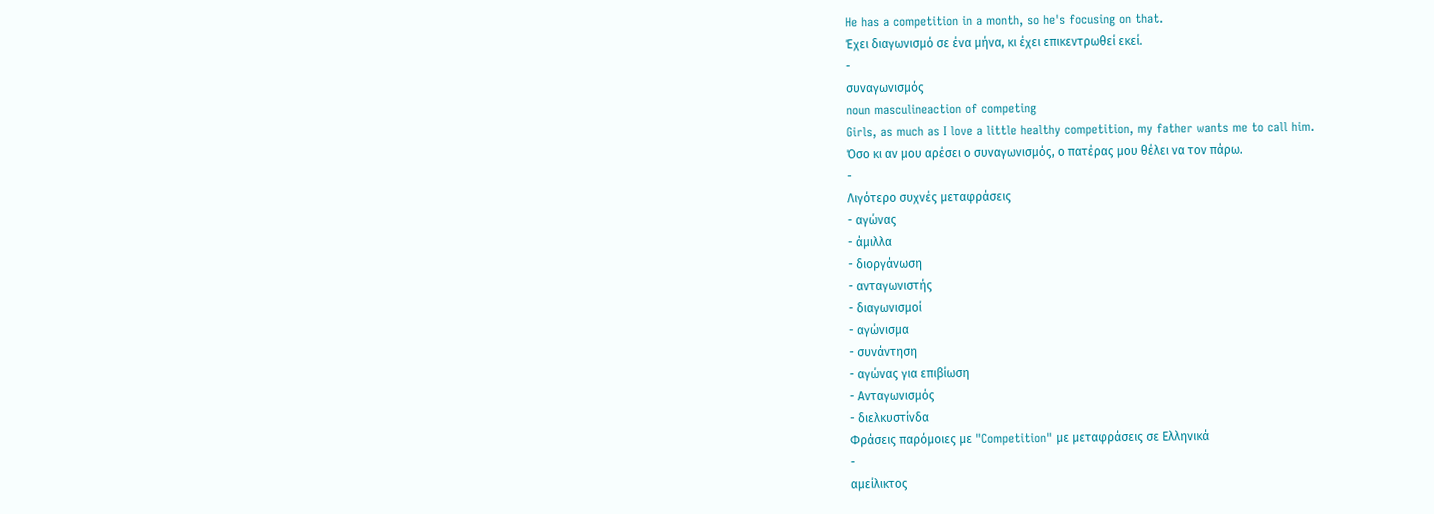He has a competition in a month, so he's focusing on that.
Έχει διαγωνισμό σε ένα μήνα, κι έχει επικεντρωθεί εκεί.
-
συναγωνισμός
noun masculineaction of competing
Girls, as much as I love a little healthy competition, my father wants me to call him.
Όσο κι αν μου αρέσει ο συναγωνισμός, ο πατέρας μου θέλει να τον πάρω.
-
Λιγότερο συχνές μεταφράσεις
- αγώνας
- άμιλλα
- διοργάνωση
- ανταγωνιστής
- διαγωνισμοί
- αγώνισμα
- συνάντηση
- αγώνας για επιβίωση
- Ανταγωνισμός
- διελκυστίνδα
Φράσεις παρόμοιες με "Competition" με μεταφράσεις σε Ελληνικά
-
αμείλικτος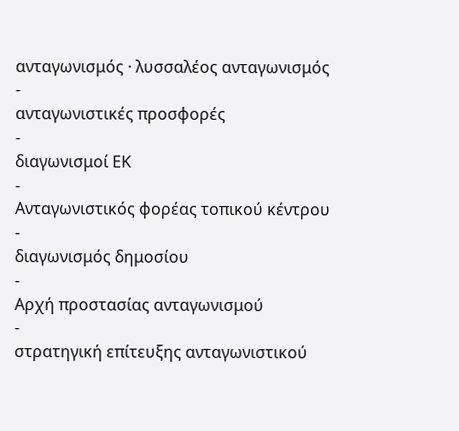ανταγωνισμός · λυσσαλέος ανταγωνισμός
-
ανταγωνιστικές προσφορές
-
διαγωνισμοί ΕΚ
-
Ανταγωνιστικός φορέας τοπικού κέντρου
-
διαγωνισμός δημοσίου
-
Αρχή προστασίας ανταγωνισμού
-
στρατηγική επίτευξης ανταγωνιστικού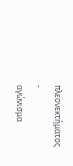πλεονεκτήματος
-
αγώνισμα